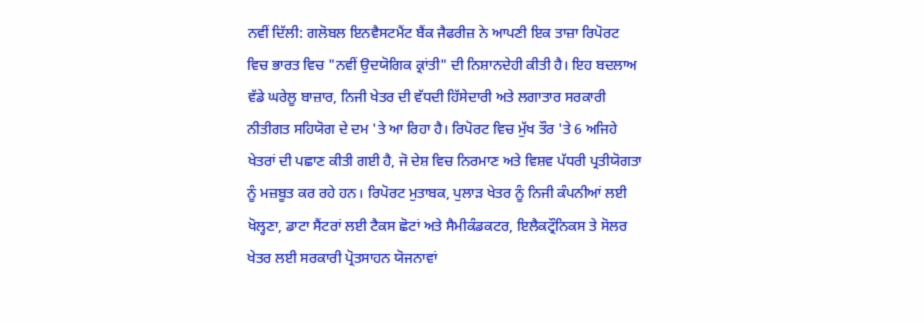ਨਵੀਂ ਦਿੱਲੀ: ਗਲੋਬਲ ਇਨਵੈਸਟਮੈਂਟ ਬੈਂਕ ਜੈਫਰੀਜ਼ ਨੇ ਆਪਣੀ ਇਕ ਤਾਜ਼ਾ ਰਿਪੋਰਟ ਵਿਚ ਭਾਰਤ ਵਿਚ "ਨਵੀਂ ਉਦਯੋਗਿਕ ਕ੍ਰਾਂਤੀ" ਦੀ ਨਿਸ਼ਾਨਦੇਹੀ ਕੀਤੀ ਹੈ। ਇਹ ਬਦਲਾਅ ਵੱਡੇ ਘਰੇਲੂ ਬਾਜ਼ਾਰ, ਨਿਜੀ ਖੇਤਰ ਦੀ ਵੱਧਦੀ ਹਿੱਸੇਦਾਰੀ ਅਤੇ ਲਗਾਤਾਰ ਸਰਕਾਰੀ ਨੀਤੀਗਤ ਸਹਿਯੋਗ ਦੇ ਦਮ 'ਤੇ ਆ ਰਿਹਾ ਹੈ। ਰਿਪੋਰਟ ਵਿਚ ਮੁੱਖ ਤੌਰ 'ਤੇ 6 ਅਜਿਹੇ ਖੇਤਰਾਂ ਦੀ ਪਛਾਣ ਕੀਤੀ ਗਈ ਹੈ, ਜੋ ਦੇਸ਼ ਵਿਚ ਨਿਰਮਾਣ ਅਤੇ ਵਿਸ਼ਵ ਪੱਧਰੀ ਪ੍ਰਤੀਯੋਗਤਾ ਨੂੰ ਮਜ਼ਬੂਤ ਕਰ ਰਹੇ ਹਨ। ਰਿਪੋਰਟ ਮੁਤਾਬਕ, ਪੁਲਾੜ ਖੇਤਰ ਨੂੰ ਨਿਜੀ ਕੰਪਨੀਆਂ ਲਈ ਖੋਲ੍ਹਣਾ, ਡਾਟਾ ਸੈਂਟਰਾਂ ਲਈ ਟੈਕਸ ਛੋਟਾਂ ਅਤੇ ਸੈਮੀਕੰਡਕਟਰ, ਇਲੈਕਟ੍ਰੌਨਿਕਸ ਤੇ ਸੋਲਰ ਖੇਤਰ ਲਈ ਸਰਕਾਰੀ ਪ੍ਰੋਤਸਾਹਨ ਯੋਜਨਾਵਾਂ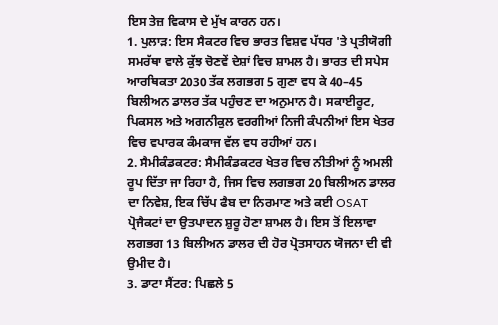ਇਸ ਤੇਜ਼ ਵਿਕਾਸ ਦੇ ਮੁੱਖ ਕਾਰਨ ਹਨ।
1. ਪੁਲਾੜ: ਇਸ ਸੈਕਟਰ ਵਿਚ ਭਾਰਤ ਵਿਸ਼ਵ ਪੱਧਰ 'ਤੇ ਪ੍ਰਤੀਯੋਗੀ ਸਮਰੱਥਾ ਵਾਲੇ ਕੁੱਝ ਚੋਣਵੇਂ ਦੇਸ਼ਾਂ ਵਿਚ ਸ਼ਾਮਲ ਹੈ। ਭਾਰਤ ਦੀ ਸਪੇਸ ਆਰਥਿਕਤਾ 2030 ਤੱਕ ਲਗਭਗ 5 ਗੁਣਾ ਵਧ ਕੇ 40–45 ਬਿਲੀਅਨ ਡਾਲਰ ਤੱਕ ਪਹੁੰਚਣ ਦਾ ਅਨੁਮਾਨ ਹੈ। ਸਕਾਈਰੂਟ, ਪਿਕਸਲ ਅਤੇ ਅਗਨੀਕੁਲ ਵਰਗੀਆਂ ਨਿਜੀ ਕੰਪਨੀਆਂ ਇਸ ਖੇਤਰ ਵਿਚ ਵਪਾਰਕ ਕੰਮਕਾਜ ਵੱਲ ਵਧ ਰਹੀਆਂ ਹਨ।
2. ਸੈਮੀਕੰਡਕਟਰ: ਸੈਮੀਕੰਡਕਟਰ ਖੇਤਰ ਵਿਚ ਨੀਤੀਆਂ ਨੂੰ ਅਮਲੀ ਰੂਪ ਦਿੱਤਾ ਜਾ ਰਿਹਾ ਹੈ, ਜਿਸ ਵਿਚ ਲਗਭਗ 20 ਬਿਲੀਅਨ ਡਾਲਰ ਦਾ ਨਿਵੇਸ਼, ਇਕ ਚਿੱਪ ਫੈਬ ਦਾ ਨਿਰਮਾਣ ਅਤੇ ਕਈ OSAT ਪ੍ਰੋਜੈਕਟਾਂ ਦਾ ਉਤਪਾਦਨ ਸ਼ੁਰੂ ਹੋਣਾ ਸ਼ਾਮਲ ਹੈ। ਇਸ ਤੋਂ ਇਲਾਵਾ ਲਗਭਗ 13 ਬਿਲੀਅਨ ਡਾਲਰ ਦੀ ਹੋਰ ਪ੍ਰੋਤਸਾਹਨ ਯੋਜਨਾ ਦੀ ਵੀ ਉਮੀਦ ਹੈ।
3. ਡਾਟਾ ਸੈਂਟਰ: ਪਿਛਲੇ 5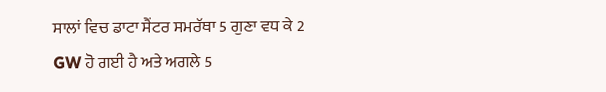ਸਾਲਾਂ ਵਿਚ ਡਾਟਾ ਸੈਂਟਰ ਸਮਰੱਥਾ 5 ਗੁਣਾ ਵਧ ਕੇ 2 GW ਹੋ ਗਈ ਹੈ ਅਤੇ ਅਗਲੇ 5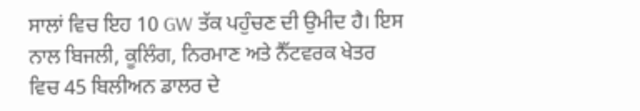ਸਾਲਾਂ ਵਿਚ ਇਹ 10 GW ਤੱਕ ਪਹੁੰਚਣ ਦੀ ਉਮੀਦ ਹੈ। ਇਸ ਨਾਲ ਬਿਜਲੀ, ਕੂਲਿੰਗ, ਨਿਰਮਾਣ ਅਤੇ ਨੈੱਟਵਰਕ ਖੇਤਰ ਵਿਚ 45 ਬਿਲੀਅਨ ਡਾਲਰ ਦੇ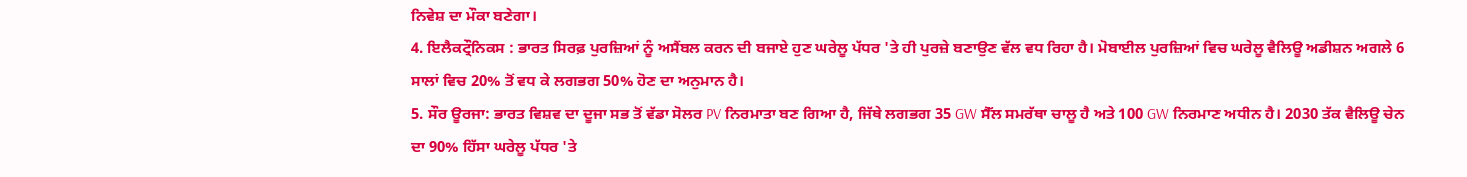ਨਿਵੇਸ਼ ਦਾ ਮੌਕਾ ਬਣੇਗਾ।
4. ਇਲੈਕਟ੍ਰੌਨਿਕਸ : ਭਾਰਤ ਸਿਰਫ਼ ਪੁਰਜ਼ਿਆਂ ਨੂੰ ਅਸੈਂਬਲ ਕਰਨ ਦੀ ਬਜਾਏ ਹੁਣ ਘਰੇਲੂ ਪੱਧਰ 'ਤੇ ਹੀ ਪੁਰਜ਼ੇ ਬਣਾਉਣ ਵੱਲ ਵਧ ਰਿਹਾ ਹੈ। ਮੋਬਾਈਲ ਪੁਰਜ਼ਿਆਂ ਵਿਚ ਘਰੇਲੂ ਵੈਲਿਊ ਅਡੀਸ਼ਨ ਅਗਲੇ 6 ਸਾਲਾਂ ਵਿਚ 20% ਤੋਂ ਵਧ ਕੇ ਲਗਭਗ 50% ਹੋਣ ਦਾ ਅਨੁਮਾਨ ਹੈ।
5. ਸੌਰ ਊਰਜਾ: ਭਾਰਤ ਵਿਸ਼ਵ ਦਾ ਦੂਜਾ ਸਭ ਤੋਂ ਵੱਡਾ ਸੋਲਰ PV ਨਿਰਮਾਤਾ ਬਣ ਗਿਆ ਹੈ, ਜਿੱਥੇ ਲਗਭਗ 35 GW ਸੈੱਲ ਸਮਰੱਥਾ ਚਾਲੂ ਹੈ ਅਤੇ 100 GW ਨਿਰਮਾਣ ਅਧੀਨ ਹੈ। 2030 ਤੱਕ ਵੈਲਿਊ ਚੇਨ ਦਾ 90% ਹਿੱਸਾ ਘਰੇਲੂ ਪੱਧਰ 'ਤੇ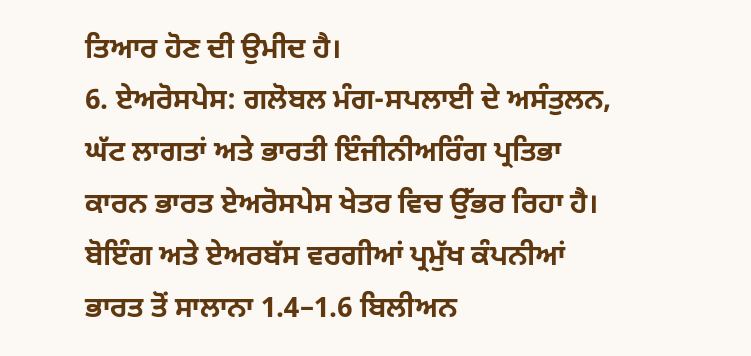ਤਿਆਰ ਹੋਣ ਦੀ ਉਮੀਦ ਹੈ।
6. ਏਅਰੋਸਪੇਸ: ਗਲੋਬਲ ਮੰਗ-ਸਪਲਾਈ ਦੇ ਅਸੰਤੁਲਨ, ਘੱਟ ਲਾਗਤਾਂ ਅਤੇ ਭਾਰਤੀ ਇੰਜੀਨੀਅਰਿੰਗ ਪ੍ਰਤਿਭਾ ਕਾਰਨ ਭਾਰਤ ਏਅਰੋਸਪੇਸ ਖੇਤਰ ਵਿਚ ਉੱਭਰ ਰਿਹਾ ਹੈ। ਬੋਇੰਗ ਅਤੇ ਏਅਰਬੱਸ ਵਰਗੀਆਂ ਪ੍ਰਮੁੱਖ ਕੰਪਨੀਆਂ ਭਾਰਤ ਤੋਂ ਸਾਲਾਨਾ 1.4–1.6 ਬਿਲੀਅਨ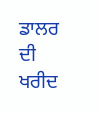ਡਾਲਰ ਦੀ ਖਰੀਦ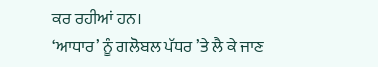ਕਰ ਰਹੀਆਂ ਹਨ।
‘ਆਧਾਰ’ ਨੂੰ ਗਲੋਬਲ ਪੱਧਰ ’ਤੇ ਲੈ ਕੇ ਜਾਣ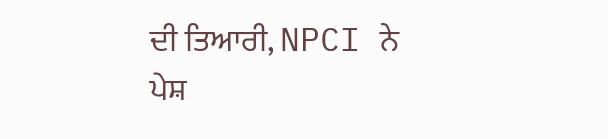ਦੀ ਤਿਆਰੀ, NPCI ਨੇ ਪੇਸ਼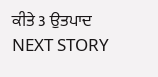ਕੀਤੇ 3 ਉਤਪਾਦ
NEXT STORY